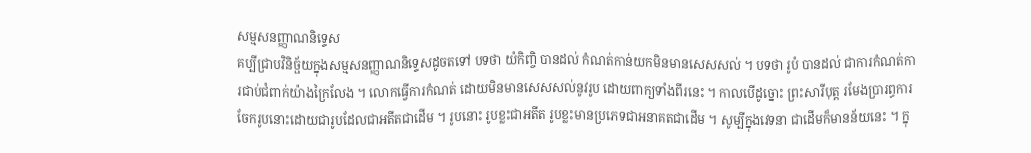សម្មសនញ្ញាណនិទ្ទេស
គប្បីជ្រាបវិនិច្ផ័យក្នុងសម្មសនញ្ញាណនិទ្ទេសដូចតទៅ បទថា យំកិញ្ចិ បានដល់ កំណត់កាន់យកមិនមានសេសសល់ ។ បទថា រូបំ បានដល់ ជាការកំណត់ការជាប់ជំពាក់យ៉ាងក្រៃលែង ។ លោកធ្វើការកំណត់ ដោយមិនមានសេសសល់នូវរូប ដោយពាក្យទាំងពីរនេះ ។ កាលបើដូច្នោះ ព្រះសារីបុត្ត រមែងប្រារព្ធការចែករូបនោះដោយជារូបដែលជាអតីតជាដើម ។ រូបនោះ រូបខ្លះជាអតីត រូបខ្លះមានប្រភេទជាអនាគតជាដើម ។ សូម្បីក្នុងវេទនា ជាដើមក៏មានន័យនេះ ។ ក្នុ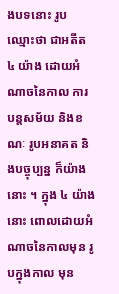ងបទនោះ រូប ឈ្មោះថា ជាអតីត ៤ យ៉ាង ដោយអំណាចនៃកាល ការបន្តសម័យ និងខណៈ រូបអនាគត និងបច្ចុប្បន្ន ក៏យ៉ាងនោះ ។ ក្នុង ៤ យ៉ាងនោះ ពោលដោយអំណាចនៃកាលមុន រូបក្នុងកាល មុន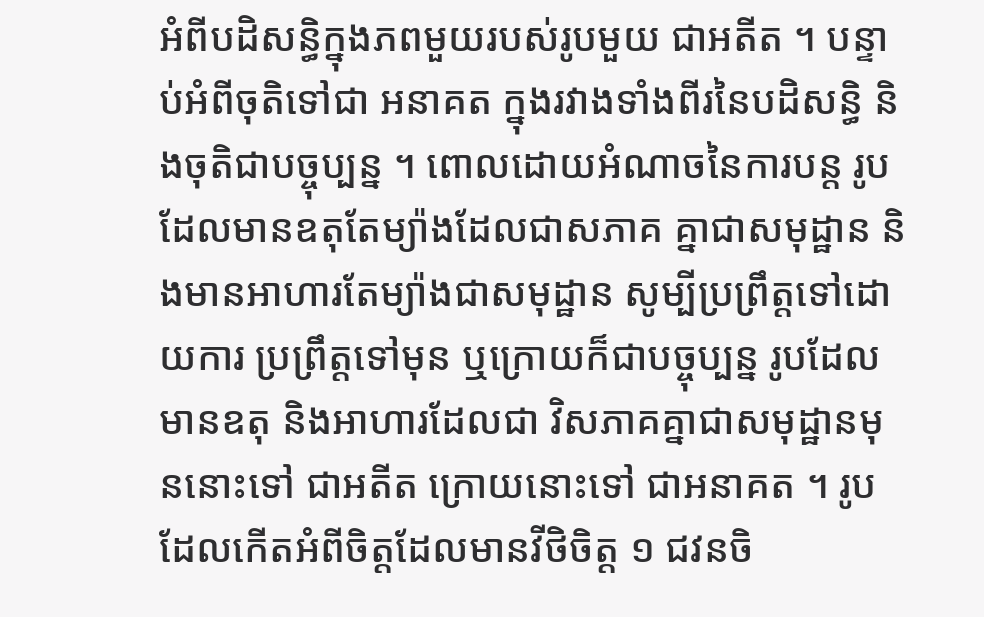អំពីបដិសន្ធិក្នុងភពមួយរបស់រូបមួយ ជាអតីត ។ បន្ទាប់អំពីចុតិទៅជា អនាគត ក្នុងរវាងទាំងពីរនៃបដិសន្ធិ និងចុតិជាបច្ចុប្បន្ន ។ ពោលដោយអំណាចនៃការបន្ត រូបដែលមានឧតុតែម្យ៉ាងដែលជាសភាគ គ្នាជាសមុដ្ឋាន និងមានអាហារតែម្យ៉ាងជាសមុដ្ឋាន សូម្បីប្រព្រឹត្តទៅដោយការ ប្រព្រឹត្តទៅមុន ឬក្រោយក៏ជាបច្ចុប្បន្ន រូបដែលមានឧតុ និងអាហារដែលជា វិសភាគគ្នាជាសមុដ្ឋានមុននោះទៅ ជាអតីត ក្រោយនោះទៅ ជាអនាគត ។ រូបដែលកើតអំពីចិត្តដែលមានវីថិចិត្ត ១ ជវនចិ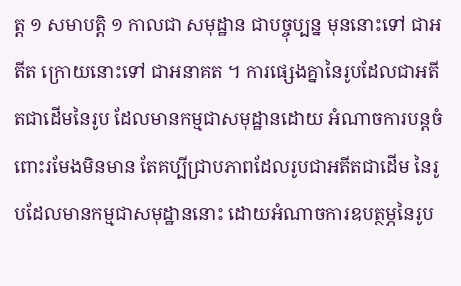ត្ត ១ សមាបត្តិ ១ កាលជា សមុដ្ឋាន ជាបច្ចុប្បន្ន មុននោះទៅ ជាអតីត ក្រោយនោះទៅ ជាអនាគត ។ ការផ្សេងគ្នានៃរូបដែលជាអតីតជាដើមនៃរូប ដែលមានកម្មជាសមុដ្ឋានដោយ អំណាចការបន្តចំពោះរមែងមិនមាន តែគប្បីជ្រាបភាពដែលរូបជាអតីតជាដើម នៃរូបដែលមានកម្មជាសមុដ្ឋាននោះ ដោយអំណាចការឧបត្ថម្ភនៃរូប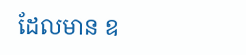ដែលមាន ឧ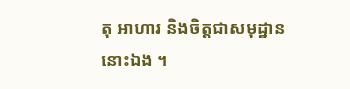តុ អាហារ និងចិត្តជាសមុដ្ឋាននោះឯង ។